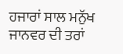ਹਜਾਰਾਂ ਸਾਲ ਮਨੁੱਖ
ਜਾਨਵਰ ਦੀ ਤਰਾਂ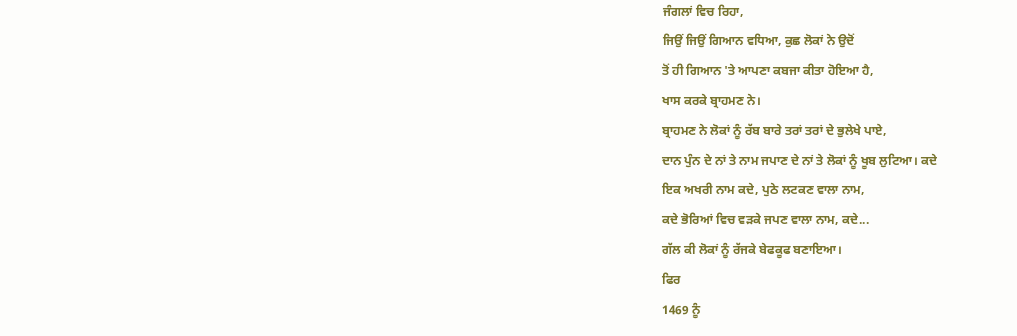ਜੰਗਲਾਂ ਵਿਚ ਰਿਹਾ,
ਜਿਉਂ ਜਿਉਂ ਗਿਆਨ ਵਧਿਆ, ਕੁਛ ਲੋਕਾਂ ਨੇ ਉਦੋਂ
ਤੋਂ ਹੀ ਗਿਆਨ 'ਤੇ ਆਪਣਾ ਕਬਜਾ ਕੀਤਾ ਹੋਇਆ ਹੈ,
ਖਾਸ ਕਰਕੇ ਬ੍ਰਾਹਮਣ ਨੇ।
ਬ੍ਰਾਹਮਣ ਨੇ ਲੋਕਾਂ ਨੂੰ ਰੱਬ ਬਾਰੇ ਤਰਾਂ ਤਰਾਂ ਦੇ ਭੁਲੇਖੇ ਪਾਏ,
ਦਾਨ ਪੁੰਨ ਦੇ ਨਾਂ ਤੇ ਨਾਮ ਜਪਾਣ ਦੇ ਨਾਂ ਤੇ ਲੋਕਾਂ ਨੂੰ ਖੂਬ ਲੁਟਿਆ। ਕਦੇ
ਇਕ ਅਖਰੀ ਨਾਮ ਕਦੇ, ਪੁਠੇ ਲਟਕਣ ਵਾਲਾ ਨਾਮ,
ਕਦੇ ਭੋਰਿਆਂ ਵਿਚ ਵੜਕੇ ਜਪਣ ਵਾਲਾ ਨਾਮ, ਕਦੇ...
ਗੱਲ ਕੀ ਲੋਕਾਂ ਨੂੰ ਰੱਜਕੇ ਬੇਫਕੂਫ ਬਣਾਇਆ।
ਫਿਰ
1469 ਨੂੰ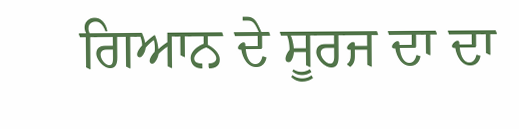ਗਿਆਨ ਦੇ ਸੂਰਜ ਦਾ ਦਾ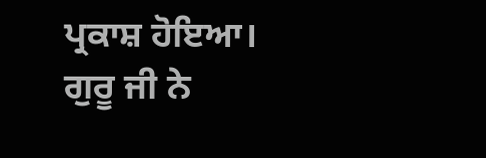ਪ੍ਰਕਾਸ਼ ਹੋਇਆ। ਗੁਰੂ ਜੀ ਨੇ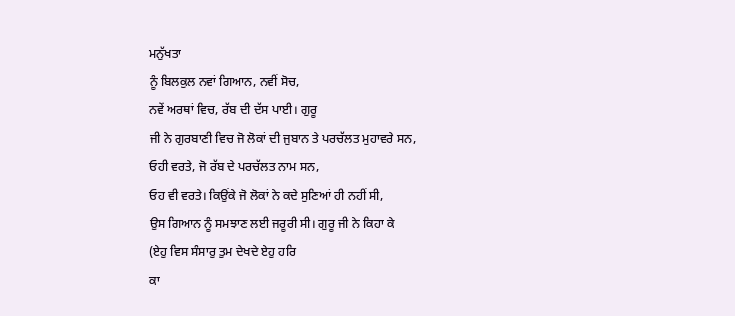ਮਨੁੱਖਤਾ
ਨੂੰ ਬਿਲਕੁਲ ਨਵਾਂ ਗਿਆਨ, ਨਵੀਂ ਸੋਚ,
ਨਵੇਂ ਅਰਥਾਂ ਵਿਚ, ਰੱਬ ਦੀ ਦੱਸ ਪਾਈ। ਗੁਰੂ
ਜੀ ਨੇ ਗੁਰਬਾਣੀ ਵਿਚ ਜੋ ਲੋਕਾਂ ਦੀ ਜੁਬਾਨ ਤੇ ਪਰਚੱਲਤ ਮੁਹਾਵਰੇ ਸਨ,
ਓਹੀ ਵਰਤੇ, ਜੋ ਰੱਬ ਦੇ ਪਰਚੱਲਤ ਨਾਮ ਸਨ,
ਓਹ ਵੀ ਵਰਤੇ। ਕਿਉਂਕੇ ਜੋ ਲੋਕਾਂ ਨੇ ਕਦੇ ਸੁਣਿਆਂ ਹੀ ਨਹੀਂ ਸੀ,
ਉਸ ਗਿਆਨ ਨੂੰ ਸਮਝਾਣ ਲਈ ਜਰੂਰੀ ਸੀ। ਗੁਰੂ ਜੀ ਨੇ ਕਿਹਾ ਕੇ
(ਏਹੁ ਵਿਸ ਸੰਸਾਰੁ ਤੁਮ ਦੇਖਦੇ ਏਹੁ ਹਰਿ
ਕਾ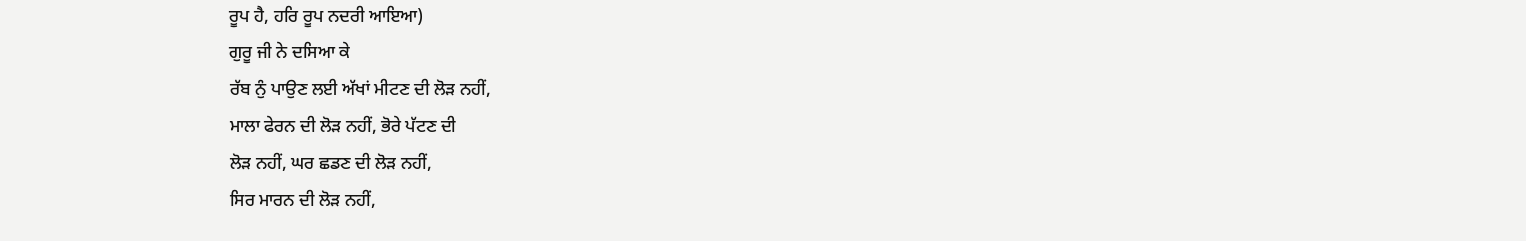ਰੂਪ ਹੈ, ਹਰਿ ਰੂਪ ਨਦਰੀ ਆਇਆ)
ਗੁਰੂ ਜੀ ਨੇ ਦਸਿਆ ਕੇ
ਰੱਬ ਨੁੰ ਪਾਉਣ ਲਈ ਅੱਖਾਂ ਮੀਟਣ ਦੀ ਲੋੜ ਨਹੀਂ,
ਮਾਲਾ ਫੇਰਨ ਦੀ ਲੋੜ ਨਹੀਂ, ਭੋਰੇ ਪੱਟਣ ਦੀ
ਲੋੜ ਨਹੀਂ, ਘਰ ਛਡਣ ਦੀ ਲੋੜ ਨਹੀਂ,
ਸਿਰ ਮਾਰਨ ਦੀ ਲੋੜ ਨਹੀਂ,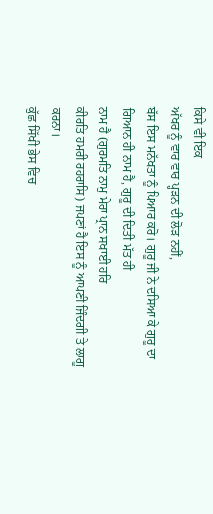ਕਿਸੇ ਵੀ ਇਕ
ਅੱਖਰ ਨੂੰ ਵਾਰ ਵਾਰ ਪ੍ਹੜਨ ਦੀ ਲੋੜ ਨਹੀਂ,
ਬੱਸ ਇਸ ਮਨੱਖਤਾ ਨੂੰ ਪਿਆਰ ਕਰੋ। ਗੁਰੂ ਜੀ ਨੇ ਦਸਿਆ ਕੇ ਗੁਰੂ ਦਾ
ਗਿਆਨ ਹੀ ਨਾਮ ਹੈ, ਗੁਰੂ ਦੀ ਦਿਤੀ ਮੱਤ ਹੀ
ਨਾਮ ਹੈ (ਗੁਰਮਤਿ ਨਾਮੁ ਮੇਰਾ ਪ੍ਰਾਨ ਸਖਾਈ ਹਰਿ
ਕੀਰਤਿ ਹਮਰੀ ਰਹਰਾਸਿ) ਜਪਣਾਂ ਹੈ ਇਸ ਨੂੰ ਆਪਣੀ ਜਿੰਦਗੀ ਤੇ ਲਾਗੂ
ਕਰਨਾ।
ਕੁੱਛ ਸਿੱਖੀ ਭੇਸ ਵਿਚ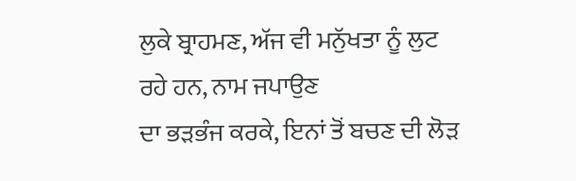ਲੁਕੇ ਬ੍ਰਾਹਮਣ, ਅੱਜ ਵੀ ਮਨੁੱਖਤਾ ਨੂੰ ਲੁਟ
ਰਹੇ ਹਨ, ਨਾਮ ਜਪਾਉਣ
ਦਾ ਭੜਭੰਜ ਕਰਕੇ, ਇਨਾਂ ਤੋਂ ਬਚਣ ਦੀ ਲੋੜ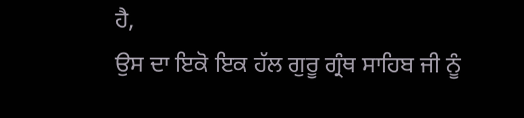ਹੈ,
ਉਸ ਦਾ ਇਕੋ ਇਕ ਹੱਲ ਗੁਰੂ ਗ੍ਰੰਥ ਸਾਹਿਬ ਜੀ ਨੂੰ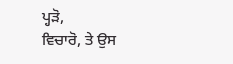ਪ੍ਹੜੋ,
ਵਿਚਾਰੋ, ਤੇ ਉਸ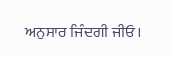ਅਨੁਸਾਰ ਜਿੰਦਗੀ ਜੀਓ।